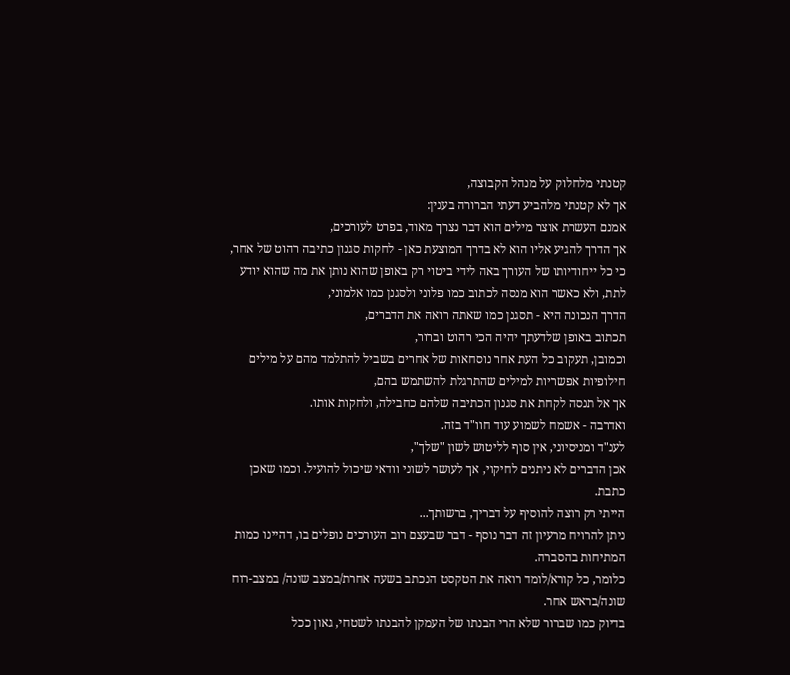קטנתי מלחלוק על מנהל הקבוצה,
אך לא קטנתי מלהביע דעתי הברורה בענין:
אמנם העשרת אוצר מילים הוא דבר נצרך מאוד, בפרט לעורכים,
אך הדרך להגיע אליו הוא לא בדרך המוצעת כאן - לחקות סגנון כתיבה רהוט של אחר,
כי כל ייחודיותו של העורך באה לידי ביטוי רק באופן שהוא נותן את מה שהוא יודע לתת, ולא כאשר הוא מנסה לכתוב כמו פלוני ולסגנן כמו אלמוני,
הדרך הנכונה היא - תסגנן כמו שאתה רואה את הדברים,
תכתוב באופן שלדעתך יהיה הכי רהוט וברור,
וכמובן, תעקוב כל העת אחר נוסחאות של אחרים בשביל להתלמד מהם על מילים חילופיות אפשריות למילים שהתרגלת להשתמש בהם,
אך אל תנסה לקחת את סגנון הכתיבה שלהם כחבילה, ולחקות אותו.
ואדרבה - אשמח לשמוע עוד חוו"ד בזה.
לענ"ד ומניסיוני, אין סוף לליטוש לשון "שלך",
אכן הדברים לא ניתנים לחיקוי, אך לעושר לשוני וודאי שיכול להועיל. וכמו שאכן כתבת.
הייתי רק רוצה להוסיף על דבריך, ברשותך...
ניתן להרויח מרעיון זה דבר נוסף - דבר שבעצם רוב העורכים נופלים בו, דהיינו כמות המתיחות בהסברה.
כלומר, כל קורא/לומד רואה את הטקסט הנכתב בשעה אחרת/במצב שונה/ במצב-רוח שונה/בראש אחר.
בדיוק כמו שברור שלא הרי הבנתו של העמקן להבנתו לשטחי, גאון ככל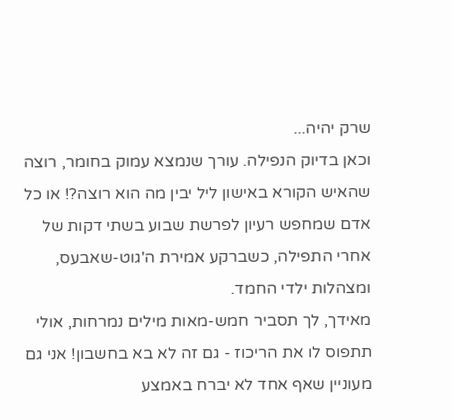שרק יהיה...
וכאן בדיוק הנפילה. עורך שנמצא עמוק בחומר, רוצה שהאיש הקורא באישון ליל יבין מה הוא רוצה?! או כל אדם שמחפש רעיון לפרשת שבוע בשתי דקות של אחרי התפילה, כשברקע אמירת ה'גוט-שאבעס, ומצהלות ילדי החמד.
מאידך, לך תסביר חמש-מאות מילים נמרחות, אולי תתפוס לו את הריכוז - גם זה לא בא בחשבון! אני גם מעוניין שאף אחד לא יברח באמצע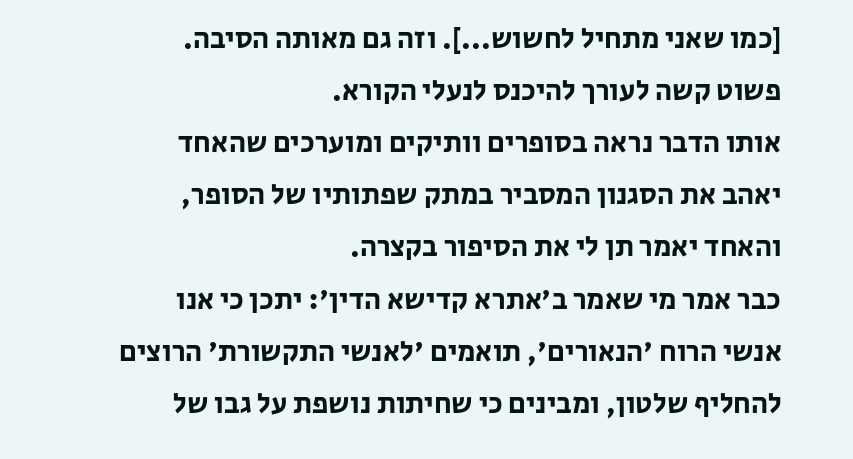[כמו שאני מתחיל לחשוש...]. וזה גם מאותה הסיבה. פשוט קשה לעורך להיכנס לנעלי הקורא.
אותו הדבר נראה בסופרים וותיקים ומוערכים שהאחד יאהב את הסגנון המסביר במתק שפתותיו של הסופר, והאחד יאמר תן לי את הסיפור בקצרה.
כבר אמר מי שאמר ב'אתרא קדישא הדין': יתכן כי אנו אנשי הרוח 'הנאורים', תואמים 'לאנשי התקשורת' הרוצים להחליף שלטון, ומבינים כי שחיתות נושפת על גבו של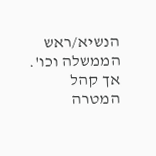הנשיא/ראש הממשלה וכו'. אך קהל המטרה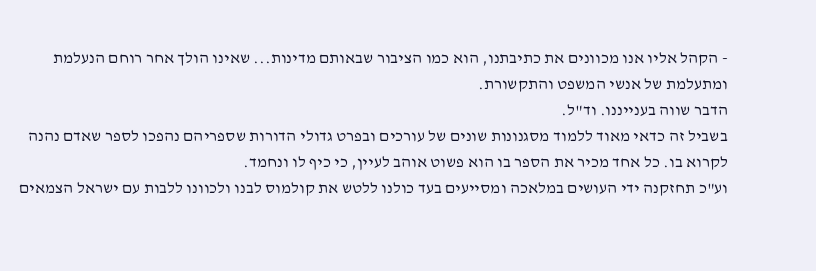- הקהל אליו אנו מכוונים את כתיבתנו, הוא כמו הציבור שבאותם מדינות... שאינו הולך אחר רוחם הנעלמת ומתעלמת של אנשי המשפט והתקשורת.
הדבר שווה בענייננו. וד"ל.
בשביל זה כדאי מאוד ללמוד מסגנונות שונים של עורכים ובפרט גדולי הדורות שספריהם נהפכו לספר שאדם נהנה לקרוא בו. כל אחד מכיר את הספר בו הוא פשוט אוהב לעיין, כי כיף לו ונחמד.
וע"כ תחזקנה ידי העושים במלאכה ומסייעים בעד כולנו ללטש את קולמוס לבנו ולכוונו ללבות עם ישראל הצמאים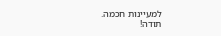למעיינות חכמה.
תודה!